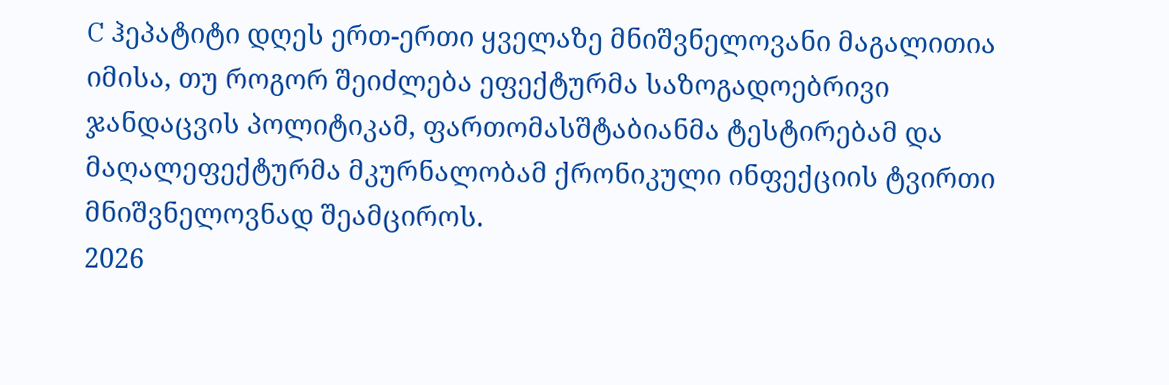C ჰეპატიტი დღეს ერთ-ერთი ყველაზე მნიშვნელოვანი მაგალითია იმისა, თუ როგორ შეიძლება ეფექტურმა საზოგადოებრივი ჯანდაცვის პოლიტიკამ, ფართომასშტაბიანმა ტესტირებამ და მაღალეფექტურმა მკურნალობამ ქრონიკული ინფექციის ტვირთი მნიშვნელოვნად შეამციროს.
2026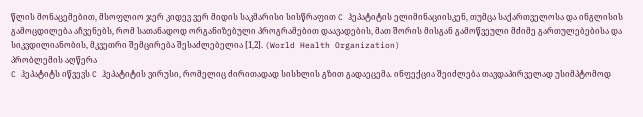წლის მონაცემებით, მსოფლიო ჯერ კიდევ ვერ მიდის საკმარისი სისწრაფით C ჰეპატიტის ელიმინაციისკენ, თუმცა საქართველოსა და ინგლისის გამოცდილება აჩვენებს, რომ სათანადოდ ორგანიზებული პროგრამებით დაავადების, მათ შორის მისგან გამოწვეული მძიმე გართულებებისა და სიკვდილიანობის, მკვეთრი შემცირება შესაძლებელია [1,2]. (World Health Organization)
პრობლემის აღწერა
C ჰეპატიტს იწვევს C ჰეპატიტის ვირუსი, რომელიც ძირითადად სისხლის გზით გადაეცემა. ინფექცია შეიძლება თავდაპირველად უსიმპტომოდ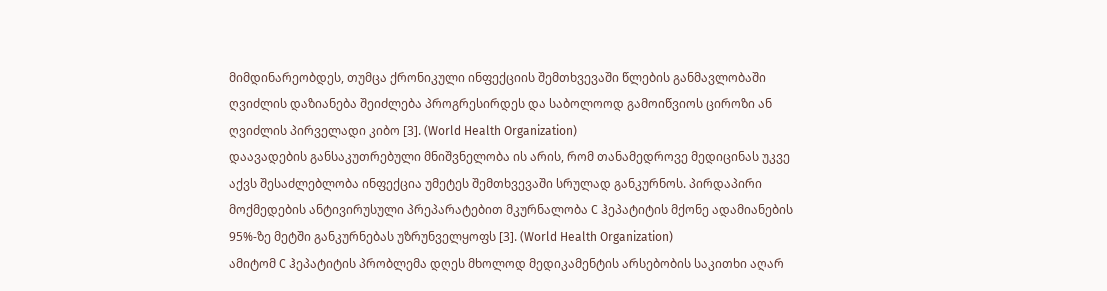მიმდინარეობდეს, თუმცა ქრონიკული ინფექციის შემთხვევაში წლების განმავლობაში ღვიძლის დაზიანება შეიძლება პროგრესირდეს და საბოლოოდ გამოიწვიოს ციროზი ან ღვიძლის პირველადი კიბო [3]. (World Health Organization)
დაავადების განსაკუთრებული მნიშვნელობა ის არის, რომ თანამედროვე მედიცინას უკვე აქვს შესაძლებლობა ინფექცია უმეტეს შემთხვევაში სრულად განკურნოს. პირდაპირი მოქმედების ანტივირუსული პრეპარატებით მკურნალობა C ჰეპატიტის მქონე ადამიანების 95%-ზე მეტში განკურნებას უზრუნველყოფს [3]. (World Health Organization)
ამიტომ C ჰეპატიტის პრობლემა დღეს მხოლოდ მედიკამენტის არსებობის საკითხი აღარ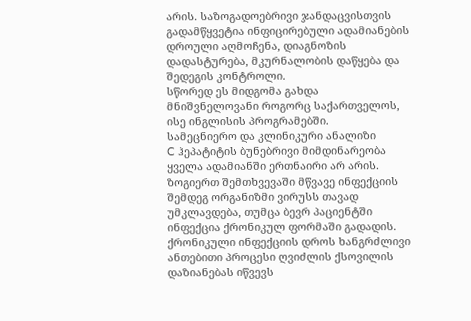არის. საზოგადოებრივი ჯანდაცვისთვის გადამწყვეტია ინფიცირებული ადამიანების დროული აღმოჩენა, დიაგნოზის დადასტურება, მკურნალობის დაწყება და შედეგის კონტროლი.
სწორედ ეს მიდგომა გახდა მნიშვნელოვანი როგორც საქართველოს, ისე ინგლისის პროგრამებში.
სამეცნიერო და კლინიკური ანალიზი
C ჰეპატიტის ბუნებრივი მიმდინარეობა ყველა ადამიანში ერთნაირი არ არის. ზოგიერთ შემთხვევაში მწვავე ინფექციის შემდეგ ორგანიზმი ვირუსს თავად უმკლავდება, თუმცა ბევრ პაციენტში ინფექცია ქრონიკულ ფორმაში გადადის. ქრონიკული ინფექციის დროს ხანგრძლივი ანთებითი პროცესი ღვიძლის ქსოვილის დაზიანებას იწვევს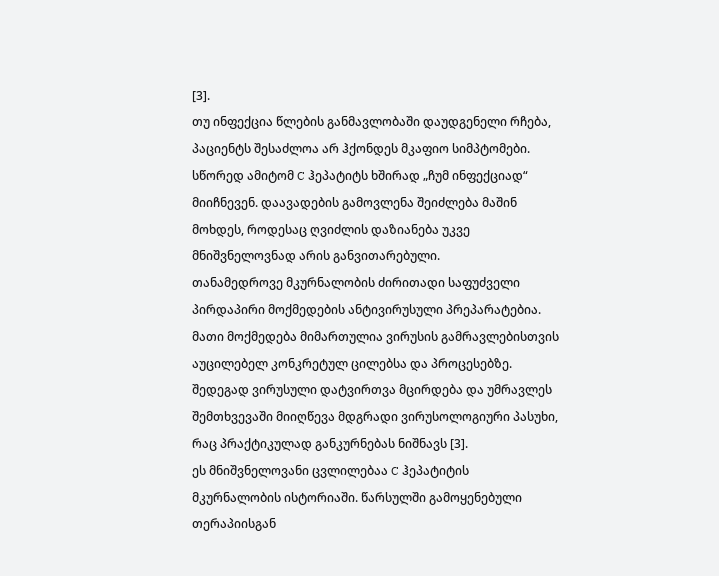[3].
თუ ინფექცია წლების განმავლობაში დაუდგენელი რჩება, პაციენტს შესაძლოა არ ჰქონდეს მკაფიო სიმპტომები. სწორედ ამიტომ C ჰეპატიტს ხშირად „ჩუმ ინფექციად“ მიიჩნევენ. დაავადების გამოვლენა შეიძლება მაშინ მოხდეს, როდესაც ღვიძლის დაზიანება უკვე მნიშვნელოვნად არის განვითარებული.
თანამედროვე მკურნალობის ძირითადი საფუძველი პირდაპირი მოქმედების ანტივირუსული პრეპარატებია. მათი მოქმედება მიმართულია ვირუსის გამრავლებისთვის აუცილებელ კონკრეტულ ცილებსა და პროცესებზე. შედეგად ვირუსული დატვირთვა მცირდება და უმრავლეს შემთხვევაში მიიღწევა მდგრადი ვირუსოლოგიური პასუხი, რაც პრაქტიკულად განკურნებას ნიშნავს [3].
ეს მნიშვნელოვანი ცვლილებაა C ჰეპატიტის მკურნალობის ისტორიაში. წარსულში გამოყენებული თერაპიისგან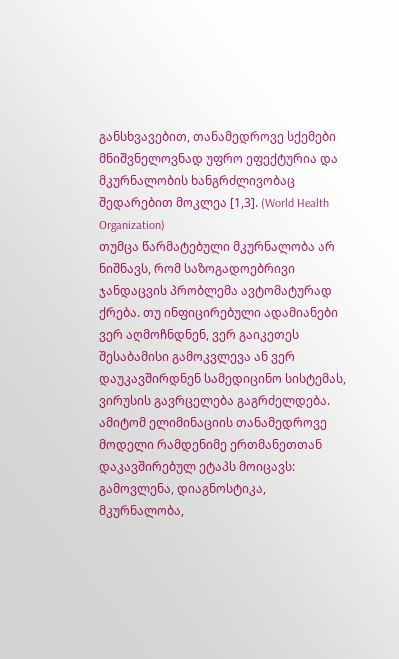განსხვავებით, თანამედროვე სქემები მნიშვნელოვნად უფრო ეფექტურია და მკურნალობის ხანგრძლივობაც შედარებით მოკლეა [1,3]. (World Health Organization)
თუმცა წარმატებული მკურნალობა არ ნიშნავს, რომ საზოგადოებრივი ჯანდაცვის პრობლემა ავტომატურად ქრება. თუ ინფიცირებული ადამიანები ვერ აღმოჩნდნენ, ვერ გაიკეთეს შესაბამისი გამოკვლევა ან ვერ დაუკავშირდნენ სამედიცინო სისტემას, ვირუსის გავრცელება გაგრძელდება.
ამიტომ ელიმინაციის თანამედროვე მოდელი რამდენიმე ერთმანეთთან დაკავშირებულ ეტაპს მოიცავს: გამოვლენა, დიაგნოსტიკა, მკურნალობა,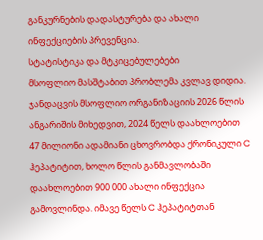განკურნების დადასტურება და ახალი ინფექციების პრევენცია.
სტატისტიკა და მტკიცებულებები
მსოფლიო მასშტაბით პრობლემა კვლავ დიდია. ჯანდაცვის მსოფლიო ორგანიზაციის 2026 წლის ანგარიშის მიხედვით, 2024 წელს დაახლოებით 47 მილიონი ადამიანი ცხოვრობდა ქრონიკული C ჰეპატიტით, ხოლო წლის განმავლობაში დაახლოებით 900 000 ახალი ინფექცია გამოვლინდა. იმავე წელს C ჰეპატიტთან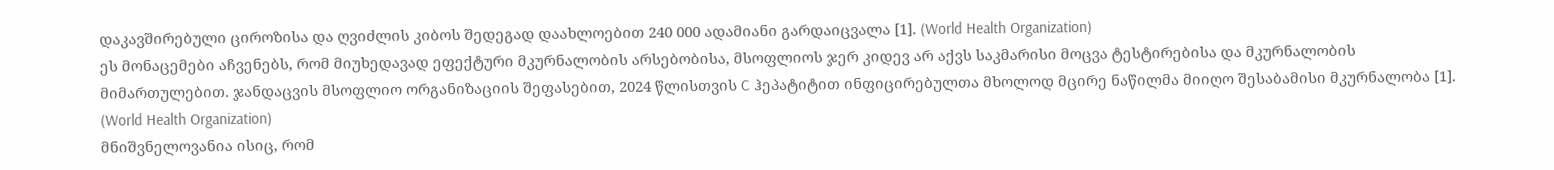დაკავშირებული ციროზისა და ღვიძლის კიბოს შედეგად დაახლოებით 240 000 ადამიანი გარდაიცვალა [1]. (World Health Organization)
ეს მონაცემები აჩვენებს, რომ მიუხედავად ეფექტური მკურნალობის არსებობისა, მსოფლიოს ჯერ კიდევ არ აქვს საკმარისი მოცვა ტესტირებისა და მკურნალობის მიმართულებით. ჯანდაცვის მსოფლიო ორგანიზაციის შეფასებით, 2024 წლისთვის C ჰეპატიტით ინფიცირებულთა მხოლოდ მცირე ნაწილმა მიიღო შესაბამისი მკურნალობა [1]. (World Health Organization)
მნიშვნელოვანია ისიც, რომ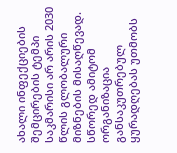ახალი ინფექციების შემცირების ტემპი საკმარისი არ არის 2030 წლის გლობალური მიზნების მისაღწევად. სწორედ ამიტომ ორგანიზაცია განსაკუთრებულ ყურადღებას უთმობს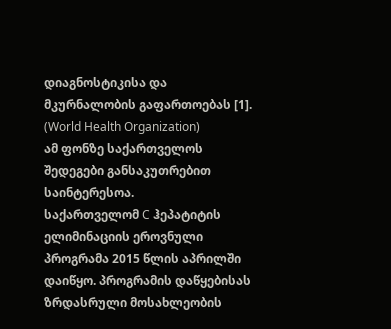დიაგნოსტიკისა და მკურნალობის გაფართოებას [1]. (World Health Organization)
ამ ფონზე საქართველოს შედეგები განსაკუთრებით საინტერესოა.
საქართველომ C ჰეპატიტის ელიმინაციის ეროვნული პროგრამა 2015 წლის აპრილში დაიწყო. პროგრამის დაწყებისას ზრდასრული მოსახლეობის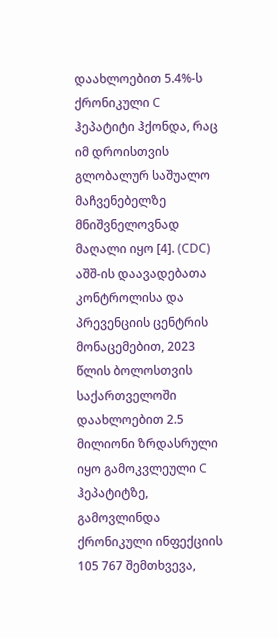დაახლოებით 5.4%-ს ქრონიკული C ჰეპატიტი ჰქონდა, რაც იმ დროისთვის გლობალურ საშუალო მაჩვენებელზე მნიშვნელოვნად მაღალი იყო [4]. (CDC)
აშშ-ის დაავადებათა კონტროლისა და პრევენციის ცენტრის მონაცემებით, 2023 წლის ბოლოსთვის საქართველოში დაახლოებით 2.5 მილიონი ზრდასრული იყო გამოკვლეული C ჰეპატიტზე, გამოვლინდა ქრონიკული ინფექციის 105 767 შემთხვევა,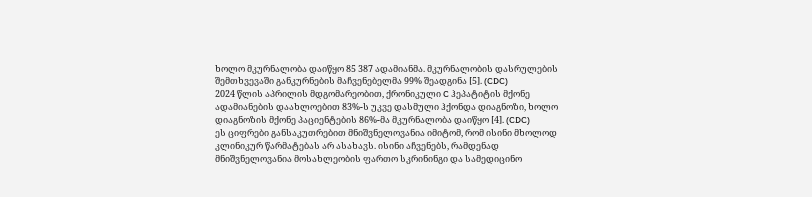ხოლო მკურნალობა დაიწყო 85 387 ადამიანმა. მკურნალობის დასრულების შემთხვევაში განკურნების მაჩვენებელმა 99% შეადგინა [5]. (CDC)
2024 წლის აპრილის მდგომარეობით, ქრონიკული C ჰეპატიტის მქონე ადამიანების დაახლოებით 83%-ს უკვე დასმული ჰქონდა დიაგნოზი, ხოლო დიაგნოზის მქონე პაციენტების 86%-მა მკურნალობა დაიწყო [4]. (CDC)
ეს ციფრები განსაკუთრებით მნიშვნელოვანია იმიტომ, რომ ისინი მხოლოდ კლინიკურ წარმატებას არ ასახავს. ისინი აჩვენებს, რამდენად მნიშვნელოვანია მოსახლეობის ფართო სკრინინგი და სამედიცინო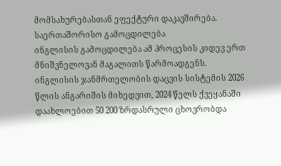მომსახურებასთან ეფექტური დაკავშირება.
საერთაშორისო გამოცდილება
ინგლისის გამოცდილება ამ პროცესის კიდევ ერთ მნიშვნელოვან მაგალითს წარმოადგენს.
ინგლისის ჯანმრთელობის დაცვის სისტემის 2026 წლის ანგარიშის მიხედვით, 2024 წელს ქვეყანაში დაახლოებით 50 200 ზრდასრული ცხოვრობდა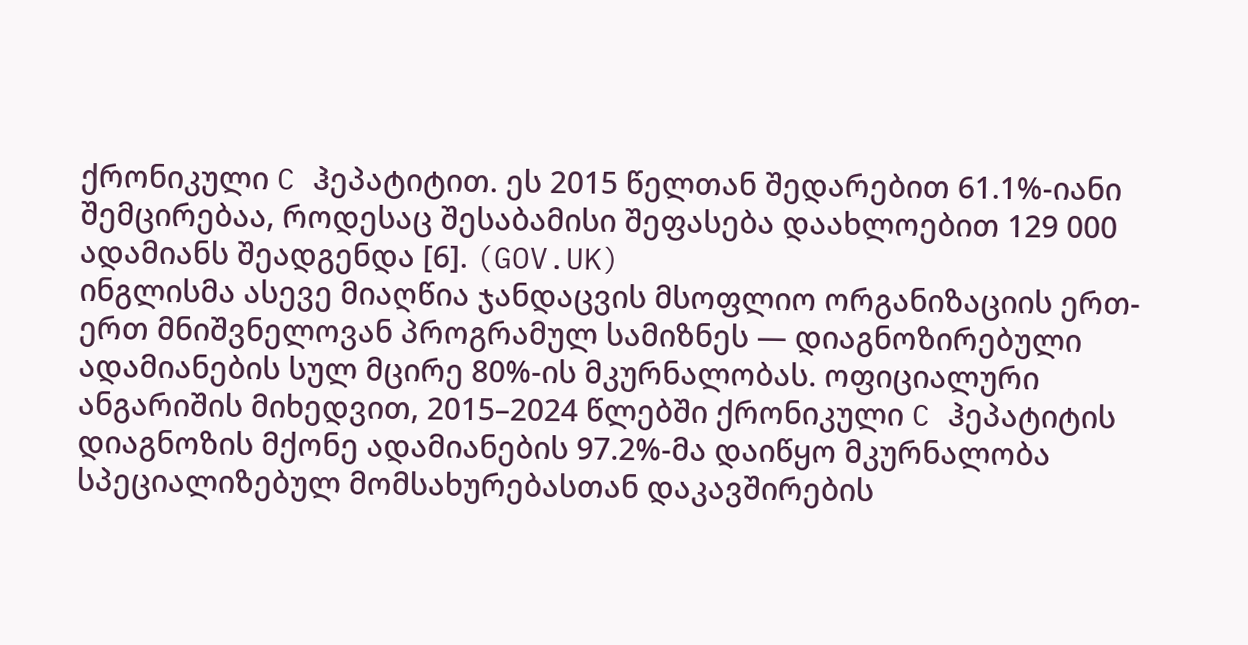ქრონიკული C ჰეპატიტით. ეს 2015 წელთან შედარებით 61.1%-იანი შემცირებაა, როდესაც შესაბამისი შეფასება დაახლოებით 129 000 ადამიანს შეადგენდა [6]. (GOV.UK)
ინგლისმა ასევე მიაღწია ჯანდაცვის მსოფლიო ორგანიზაციის ერთ-ერთ მნიშვნელოვან პროგრამულ სამიზნეს — დიაგნოზირებული ადამიანების სულ მცირე 80%-ის მკურნალობას. ოფიციალური ანგარიშის მიხედვით, 2015–2024 წლებში ქრონიკული C ჰეპატიტის დიაგნოზის მქონე ადამიანების 97.2%-მა დაიწყო მკურნალობა სპეციალიზებულ მომსახურებასთან დაკავშირების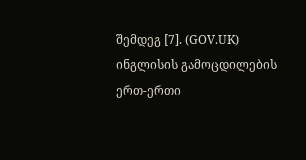შემდეგ [7]. (GOV.UK)
ინგლისის გამოცდილების ერთ-ერთი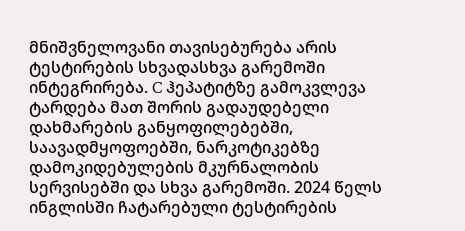მნიშვნელოვანი თავისებურება არის ტესტირების სხვადასხვა გარემოში ინტეგრირება. C ჰეპატიტზე გამოკვლევა ტარდება მათ შორის გადაუდებელი დახმარების განყოფილებებში, საავადმყოფოებში, ნარკოტიკებზე დამოკიდებულების მკურნალობის სერვისებში და სხვა გარემოში. 2024 წელს ინგლისში ჩატარებული ტესტირების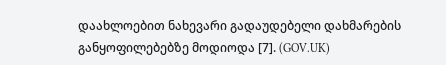დაახლოებით ნახევარი გადაუდებელი დახმარების განყოფილებებზე მოდიოდა [7]. (GOV.UK)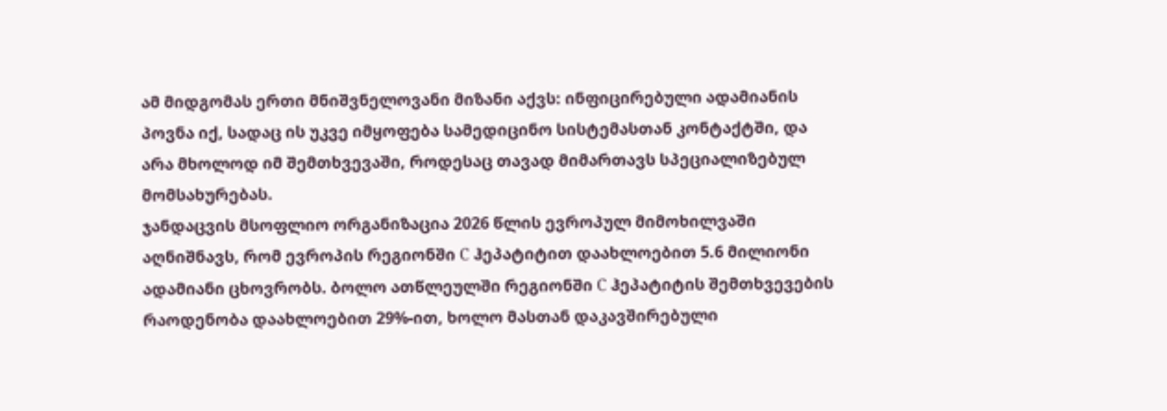ამ მიდგომას ერთი მნიშვნელოვანი მიზანი აქვს: ინფიცირებული ადამიანის პოვნა იქ, სადაც ის უკვე იმყოფება სამედიცინო სისტემასთან კონტაქტში, და არა მხოლოდ იმ შემთხვევაში, როდესაც თავად მიმართავს სპეციალიზებულ მომსახურებას.
ჯანდაცვის მსოფლიო ორგანიზაცია 2026 წლის ევროპულ მიმოხილვაში აღნიშნავს, რომ ევროპის რეგიონში C ჰეპატიტით დაახლოებით 5.6 მილიონი ადამიანი ცხოვრობს. ბოლო ათწლეულში რეგიონში C ჰეპატიტის შემთხვევების რაოდენობა დაახლოებით 29%-ით, ხოლო მასთან დაკავშირებული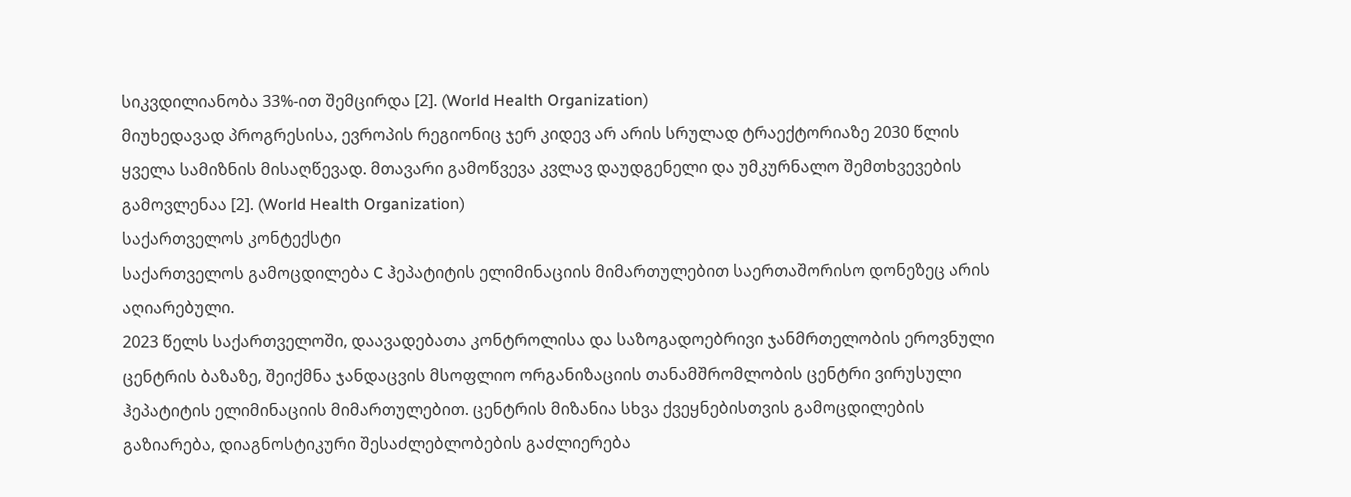სიკვდილიანობა 33%-ით შემცირდა [2]. (World Health Organization)
მიუხედავად პროგრესისა, ევროპის რეგიონიც ჯერ კიდევ არ არის სრულად ტრაექტორიაზე 2030 წლის ყველა სამიზნის მისაღწევად. მთავარი გამოწვევა კვლავ დაუდგენელი და უმკურნალო შემთხვევების გამოვლენაა [2]. (World Health Organization)
საქართველოს კონტექსტი
საქართველოს გამოცდილება C ჰეპატიტის ელიმინაციის მიმართულებით საერთაშორისო დონეზეც არის აღიარებული.
2023 წელს საქართველოში, დაავადებათა კონტროლისა და საზოგადოებრივი ჯანმრთელობის ეროვნული ცენტრის ბაზაზე, შეიქმნა ჯანდაცვის მსოფლიო ორგანიზაციის თანამშრომლობის ცენტრი ვირუსული ჰეპატიტის ელიმინაციის მიმართულებით. ცენტრის მიზანია სხვა ქვეყნებისთვის გამოცდილების გაზიარება, დიაგნოსტიკური შესაძლებლობების გაძლიერება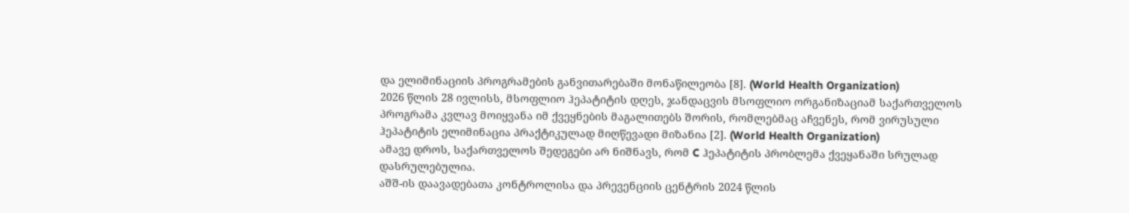და ელიმინაციის პროგრამების განვითარებაში მონაწილეობა [8]. (World Health Organization)
2026 წლის 28 ივლისს, მსოფლიო ჰეპატიტის დღეს, ჯანდაცვის მსოფლიო ორგანიზაციამ საქართველოს პროგრამა კვლავ მოიყვანა იმ ქვეყნების მაგალითებს შორის, რომლებმაც აჩვენეს, რომ ვირუსული ჰეპატიტის ელიმინაცია პრაქტიკულად მიღწევადი მიზანია [2]. (World Health Organization)
ამავე დროს, საქართველოს შედეგები არ ნიშნავს, რომ C ჰეპატიტის პრობლემა ქვეყანაში სრულად დასრულებულია.
აშშ-ის დაავადებათა კონტროლისა და პრევენციის ცენტრის 2024 წლის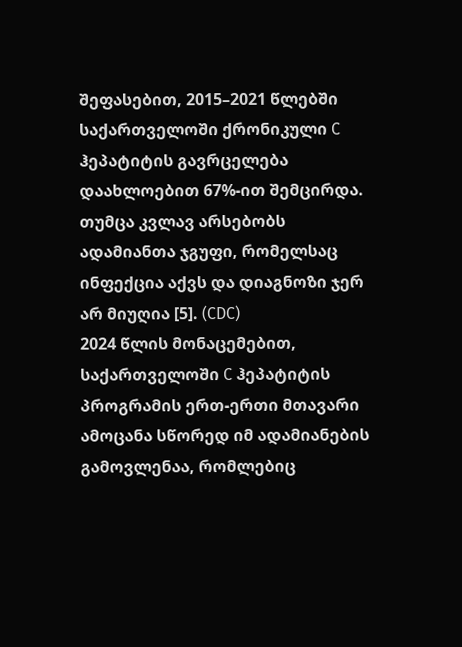შეფასებით, 2015–2021 წლებში საქართველოში ქრონიკული C ჰეპატიტის გავრცელება დაახლოებით 67%-ით შემცირდა. თუმცა კვლავ არსებობს ადამიანთა ჯგუფი, რომელსაც ინფექცია აქვს და დიაგნოზი ჯერ არ მიუღია [5]. (CDC)
2024 წლის მონაცემებით, საქართველოში C ჰეპატიტის პროგრამის ერთ-ერთი მთავარი ამოცანა სწორედ იმ ადამიანების გამოვლენაა, რომლებიც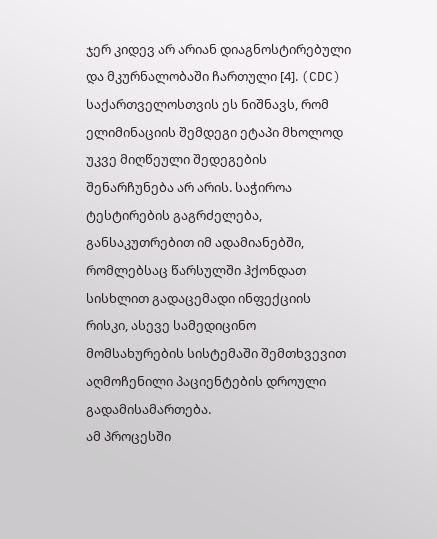ჯერ კიდევ არ არიან დიაგნოსტირებული და მკურნალობაში ჩართული [4]. (CDC)
საქართველოსთვის ეს ნიშნავს, რომ ელიმინაციის შემდეგი ეტაპი მხოლოდ უკვე მიღწეული შედეგების შენარჩუნება არ არის. საჭიროა ტესტირების გაგრძელება, განსაკუთრებით იმ ადამიანებში, რომლებსაც წარსულში ჰქონდათ სისხლით გადაცემადი ინფექციის რისკი, ასევე სამედიცინო მომსახურების სისტემაში შემთხვევით აღმოჩენილი პაციენტების დროული გადამისამართება.
ამ პროცესში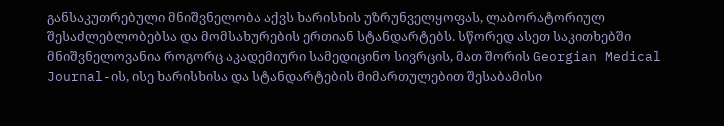განსაკუთრებული მნიშვნელობა აქვს ხარისხის უზრუნველყოფას, ლაბორატორიულ შესაძლებლობებსა და მომსახურების ერთიან სტანდარტებს. სწორედ ასეთ საკითხებში მნიშვნელოვანია როგორც აკადემიური სამედიცინო სივრცის, მათ შორის Georgian Medical Journal-ის, ისე ხარისხისა და სტანდარტების მიმართულებით შესაბამისი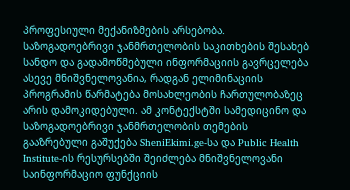პროფესიული მექანიზმების არსებობა.
საზოგადოებრივი ჯანმრთელობის საკითხების შესახებ სანდო და გადამოწმებული ინფორმაციის გავრცელება ასევე მნიშვნელოვანია, რადგან ელიმინაციის პროგრამის წარმატება მოსახლეობის ჩართულობაზეც არის დამოკიდებული. ამ კონტექსტში სამედიცინო და საზოგადოებრივი ჯანმრთელობის თემების გააზრებული გაშუქება SheniEkimi.ge-სა და Public Health Institute-ის რესურსებში შეიძლება მნიშვნელოვანი საინფორმაციო ფუნქციის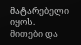მატარებელი იყოს.
მითები და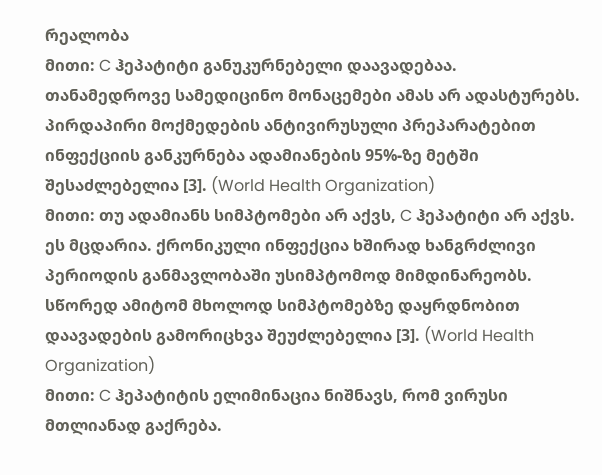რეალობა
მითი: C ჰეპატიტი განუკურნებელი დაავადებაა.
თანამედროვე სამედიცინო მონაცემები ამას არ ადასტურებს. პირდაპირი მოქმედების ანტივირუსული პრეპარატებით ინფექციის განკურნება ადამიანების 95%-ზე მეტში შესაძლებელია [3]. (World Health Organization)
მითი: თუ ადამიანს სიმპტომები არ აქვს, C ჰეპატიტი არ აქვს.
ეს მცდარია. ქრონიკული ინფექცია ხშირად ხანგრძლივი პერიოდის განმავლობაში უსიმპტომოდ მიმდინარეობს. სწორედ ამიტომ მხოლოდ სიმპტომებზე დაყრდნობით დაავადების გამორიცხვა შეუძლებელია [3]. (World Health Organization)
მითი: C ჰეპატიტის ელიმინაცია ნიშნავს, რომ ვირუსი მთლიანად გაქრება.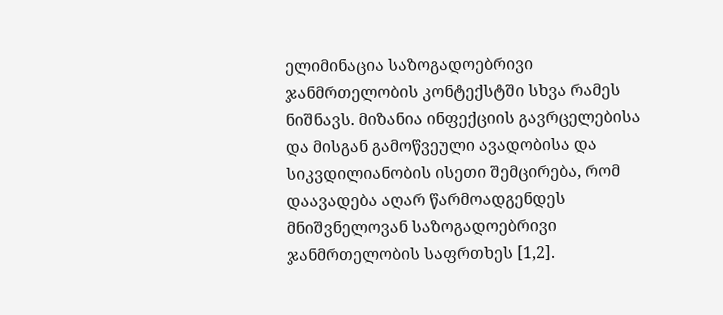ელიმინაცია საზოგადოებრივი ჯანმრთელობის კონტექსტში სხვა რამეს ნიშნავს. მიზანია ინფექციის გავრცელებისა და მისგან გამოწვეული ავადობისა და სიკვდილიანობის ისეთი შემცირება, რომ დაავადება აღარ წარმოადგენდეს მნიშვნელოვან საზოგადოებრივი ჯანმრთელობის საფრთხეს [1,2].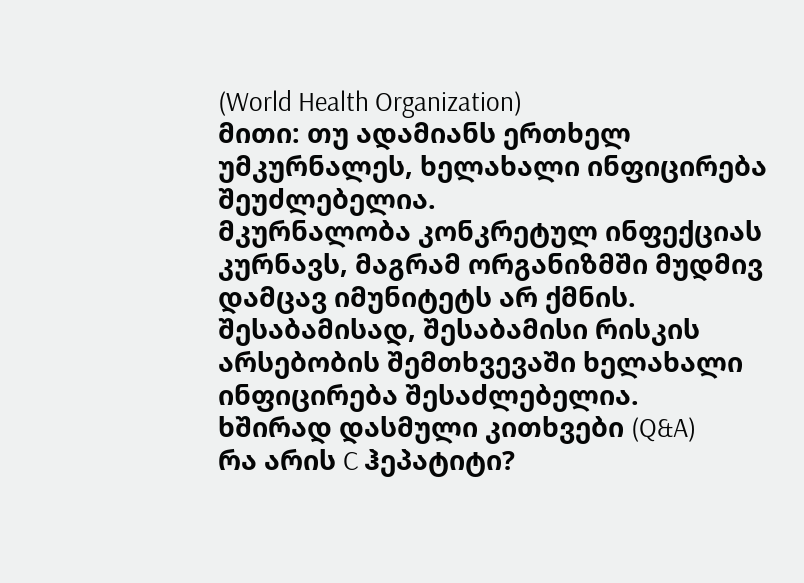(World Health Organization)
მითი: თუ ადამიანს ერთხელ უმკურნალეს, ხელახალი ინფიცირება შეუძლებელია.
მკურნალობა კონკრეტულ ინფექციას კურნავს, მაგრამ ორგანიზმში მუდმივ დამცავ იმუნიტეტს არ ქმნის. შესაბამისად, შესაბამისი რისკის არსებობის შემთხვევაში ხელახალი ინფიცირება შესაძლებელია.
ხშირად დასმული კითხვები (Q&A)
რა არის C ჰეპატიტი?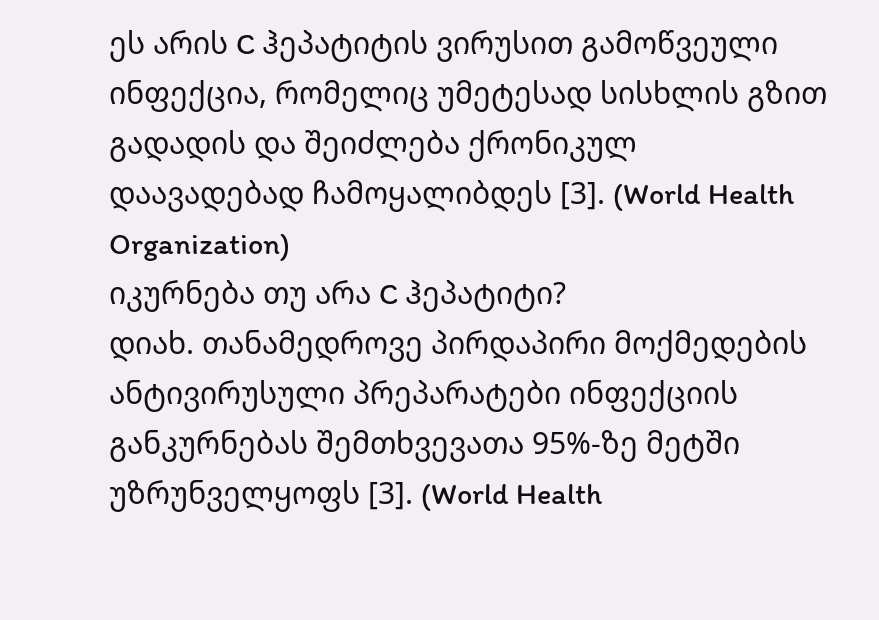ეს არის C ჰეპატიტის ვირუსით გამოწვეული ინფექცია, რომელიც უმეტესად სისხლის გზით გადადის და შეიძლება ქრონიკულ დაავადებად ჩამოყალიბდეს [3]. (World Health Organization)
იკურნება თუ არა C ჰეპატიტი?
დიახ. თანამედროვე პირდაპირი მოქმედების ანტივირუსული პრეპარატები ინფექციის განკურნებას შემთხვევათა 95%-ზე მეტში უზრუნველყოფს [3]. (World Health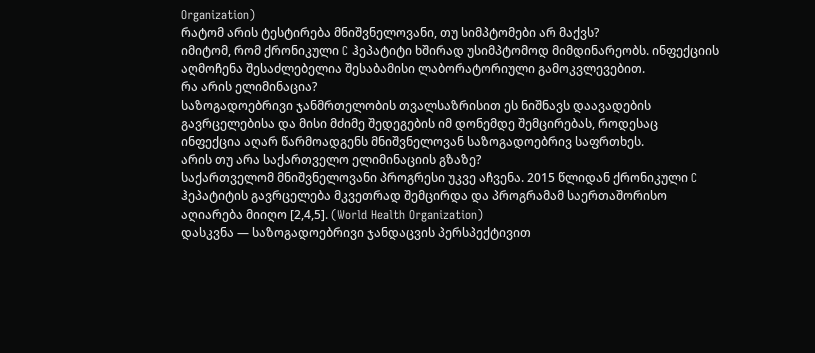Organization)
რატომ არის ტესტირება მნიშვნელოვანი, თუ სიმპტომები არ მაქვს?
იმიტომ, რომ ქრონიკული C ჰეპატიტი ხშირად უსიმპტომოდ მიმდინარეობს. ინფექციის აღმოჩენა შესაძლებელია შესაბამისი ლაბორატორიული გამოკვლევებით.
რა არის ელიმინაცია?
საზოგადოებრივი ჯანმრთელობის თვალსაზრისით ეს ნიშნავს დაავადების გავრცელებისა და მისი მძიმე შედეგების იმ დონემდე შემცირებას, როდესაც ინფექცია აღარ წარმოადგენს მნიშვნელოვან საზოგადოებრივ საფრთხეს.
არის თუ არა საქართველო ელიმინაციის გზაზე?
საქართველომ მნიშვნელოვანი პროგრესი უკვე აჩვენა. 2015 წლიდან ქრონიკული C ჰეპატიტის გავრცელება მკვეთრად შემცირდა და პროგრამამ საერთაშორისო აღიარება მიიღო [2,4,5]. (World Health Organization)
დასკვნა — საზოგადოებრივი ჯანდაცვის პერსპექტივით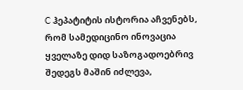C ჰეპატიტის ისტორია აჩვენებს, რომ სამედიცინო ინოვაცია ყველაზე დიდ საზოგადოებრივ შედეგს მაშინ იძლევა,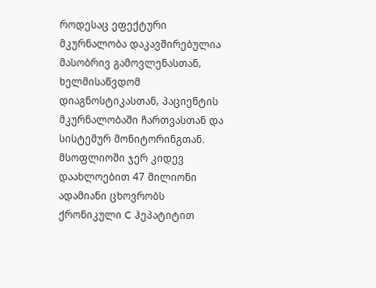როდესაც ეფექტური მკურნალობა დაკავშირებულია მასობრივ გამოვლენასთან, ხელმისაწვდომ დიაგნოსტიკასთან, პაციენტის მკურნალობაში ჩართვასთან და სისტემურ მონიტორინგთან.
მსოფლიოში ჯერ კიდევ დაახლოებით 47 მილიონი ადამიანი ცხოვრობს ქრონიკული C ჰეპატიტით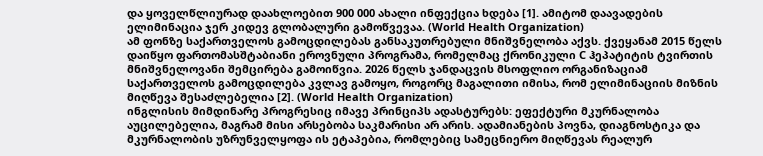და ყოველწლიურად დაახლოებით 900 000 ახალი ინფექცია ხდება [1]. ამიტომ დაავადების ელიმინაცია ჯერ კიდევ გლობალური გამოწვევაა. (World Health Organization)
ამ ფონზე საქართველოს გამოცდილებას განსაკუთრებული მნიშვნელობა აქვს. ქვეყანამ 2015 წელს დაიწყო ფართომასშტაბიანი ეროვნული პროგრამა, რომელმაც ქრონიკული C ჰეპატიტის ტვირთის მნიშვნელოვანი შემცირება გამოიწვია. 2026 წელს ჯანდაცვის მსოფლიო ორგანიზაციამ საქართველოს გამოცდილება კვლავ გამოყო, როგორც მაგალითი იმისა, რომ ელიმინაციის მიზნის მიღწევა შესაძლებელია [2]. (World Health Organization)
ინგლისის მიმდინარე პროგრესიც იმავე პრინციპს ადასტურებს: ეფექტური მკურნალობა აუცილებელია, მაგრამ მისი არსებობა საკმარისი არ არის. ადამიანების პოვნა, დიაგნოსტიკა და მკურნალობის უზრუნველყოფა ის ეტაპებია, რომლებიც სამეცნიერო მიღწევას რეალურ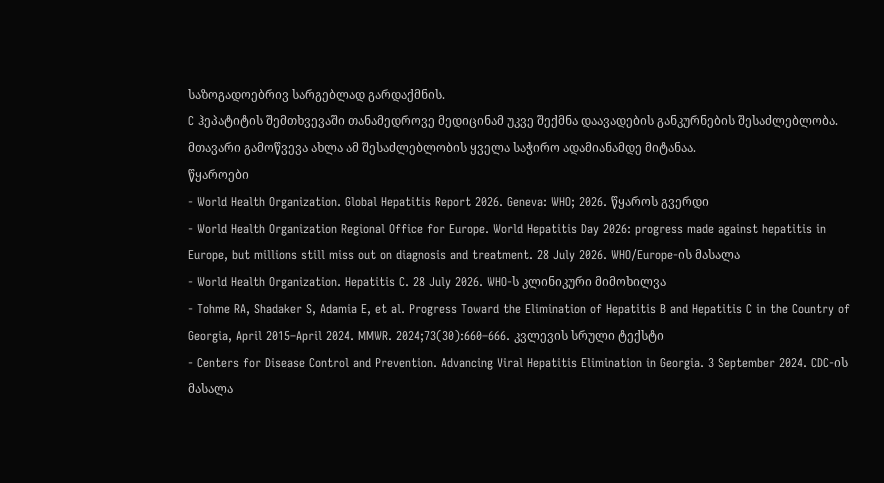საზოგადოებრივ სარგებლად გარდაქმნის.
C ჰეპატიტის შემთხვევაში თანამედროვე მედიცინამ უკვე შექმნა დაავადების განკურნების შესაძლებლობა. მთავარი გამოწვევა ახლა ამ შესაძლებლობის ყველა საჭირო ადამიანამდე მიტანაა.
წყაროები
- World Health Organization. Global Hepatitis Report 2026. Geneva: WHO; 2026. წყაროს გვერდი
- World Health Organization Regional Office for Europe. World Hepatitis Day 2026: progress made against hepatitis in Europe, but millions still miss out on diagnosis and treatment. 28 July 2026. WHO/Europe-ის მასალა
- World Health Organization. Hepatitis C. 28 July 2026. WHO-ს კლინიკური მიმოხილვა
- Tohme RA, Shadaker S, Adamia E, et al. Progress Toward the Elimination of Hepatitis B and Hepatitis C in the Country of Georgia, April 2015–April 2024. MMWR. 2024;73(30):660–666. კვლევის სრული ტექსტი
- Centers for Disease Control and Prevention. Advancing Viral Hepatitis Elimination in Georgia. 3 September 2024. CDC-ის მასალა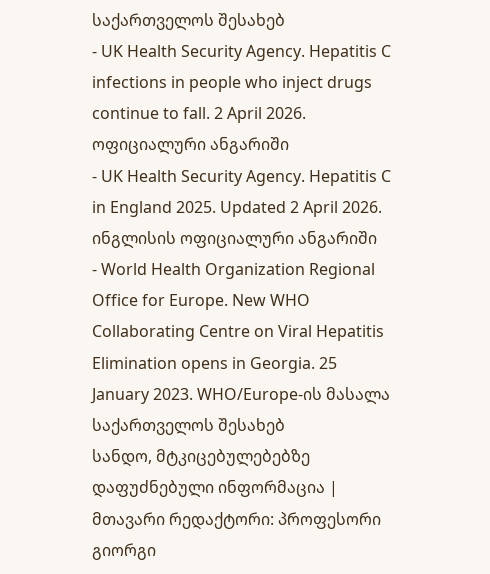საქართველოს შესახებ
- UK Health Security Agency. Hepatitis C infections in people who inject drugs continue to fall. 2 April 2026. ოფიციალური ანგარიში
- UK Health Security Agency. Hepatitis C in England 2025. Updated 2 April 2026. ინგლისის ოფიციალური ანგარიში
- World Health Organization Regional Office for Europe. New WHO Collaborating Centre on Viral Hepatitis Elimination opens in Georgia. 25 January 2023. WHO/Europe-ის მასალა საქართველოს შესახებ
სანდო, მტკიცებულებებზე დაფუძნებული ინფორმაცია | მთავარი რედაქტორი: პროფესორი გიორგი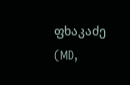ფხაკაძე (MD,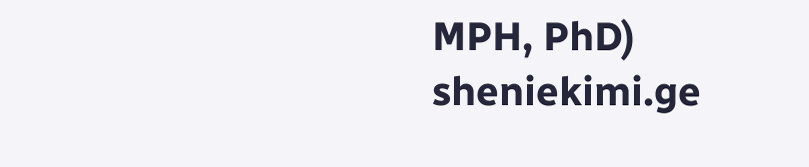MPH, PhD)
sheniekimi.ge